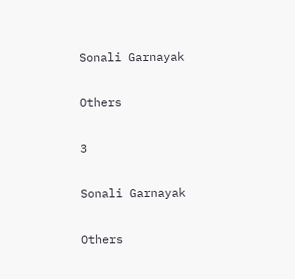Sonali Garnayak

Others

3

Sonali Garnayak

Others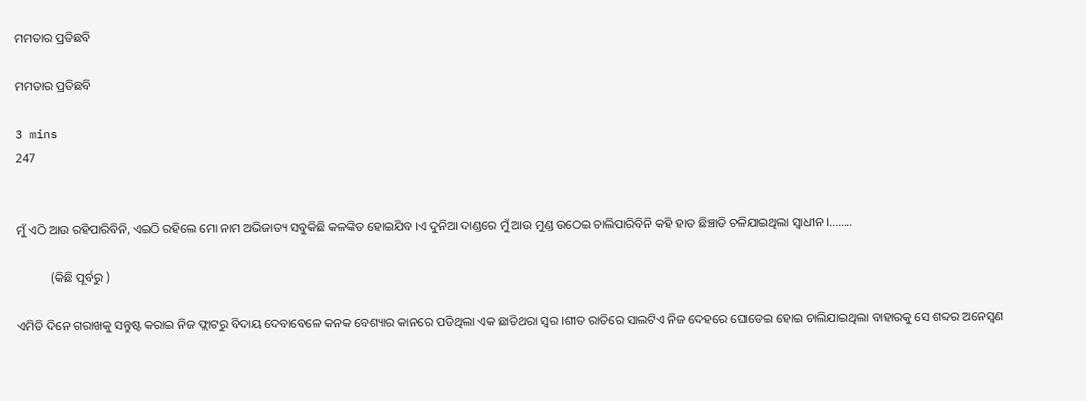ମମତାର ପ୍ରତିଛବି

ମମତାର ପ୍ରତିଛବି

3 mins
247


ମୁଁ ଏଠି ଆଉ ରହିପାରିବିନି, ଏଇଠି ରହିଲେ ମୋ ନାମ ଅଭିଜାତ୍ୟ ସବୁକିଛି କଳଙ୍କିତ ହୋଇଯିବ ।ଏ ଦୁନିଆ ଦାଣ୍ଡରେ ମୁଁ ଆଉ ମୁଣ୍ଡ ଉଠେଇ ଚାଲିପାରିବିନି କହି ହାତ ଛିଞ୍ଚାଡି ଚଳିଯାଇଥିଲା ସ୍ୱାଧୀନ ।........

           (କିଛି ପୂର୍ବରୁ )

ଏମିତି ଦିନେ ଗରାଖକୁ ସନ୍ତୁଷ୍ଟ କରାଇ ନିଜ ଫ୍ଲାଟରୁ ବିଦାୟ ଦେବାବେଳେ କନକ ବେଶ୍ୟାର କାନରେ ପଡିଥିଲା ଏକ ଛାତିଥରା ସ୍ୱର ।ଶୀତ ରାତିରେ ସାଲଟିଏ ନିଜ ଦେହରେ ଘୋଡେଇ ହୋଇ ଚାଲିଯାଇଥିଲା ବାହାରକୁ ସେ ଶବ୍ଦର ଅନେସ୍ବଣ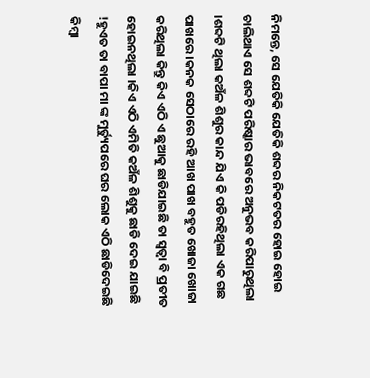ନିମନ୍ତେ, ସେ ଯେତିକି ଯେତିକି ଶବ୍ଦର ନିକଟତର ହୋଇ ହୋଇ ଚାଲିଥାଏ ସେ ଶବ୍ଦଟି ପରିଷ୍କାର ଭାବରେ ଅନୁଭବ କରିପାରୁଥିଲା ।ଶବ୍ଦଟି ଥିଲା କଅଁଳ ଶିଶୁର କାନ୍ଦ ଯିଏ କି ପଡିରହିଥିଲା ଏକ ଗଛ ପାଖରେ ।କନକ ସେଠାରେ ରହି ଆଖ ପାଖ ବହୁତ ଖୋଜା ଖୋଜା କରିଥିଲା କିନ୍ତୁ କିଏ ଏଠି ଏ ଛୁଆକୁ ଛାଡିଯାଇଛି ତା ସ୍ବତ୍ୱା ବି ପ୍ରତୀତ ହୋଇନଥିଲା ।କିଏ ଏଠି ଏମିତି କଅଁଳ ଶିଶୁକୁ ଛାଡି ଦେଇ ଯାଇଛି !ହୁଏତ ତା ବାପା ମା ଙ୍କ ମୁର୍ତ୍ୟୁପରେ ଘର ଲୋକ ଏଠି ଛାଡିଦେଇଛି କିମ୍ବା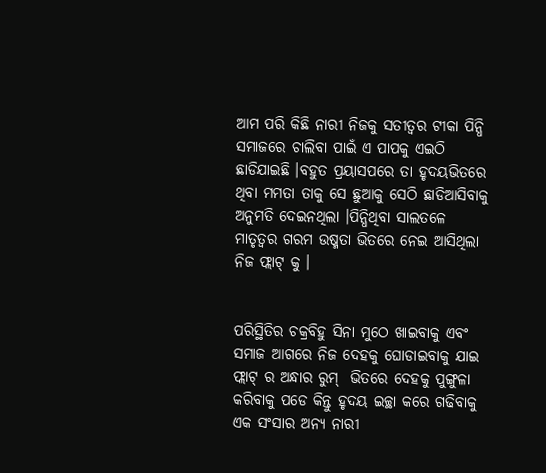ଆମ ପରି କିଛି ନାରୀ ନିଜକୁ ସତୀତ୍ୱର ଟୀକା ପିନ୍ଧି ସମାଜରେ ଚାଲିବା ପାଇଁ ଏ ପାପକୁ ଏଇଠି ଛାଡିଯାଇଛି ।ବହୁତ ପ୍ରୟାସପରେ ତା ହୃଦୟଭିତରେ ଥିବା ମମତା ତାକୁ ସେ ଛୁଆକୁ ସେଠି ଛାଡିଆସିବାକୁ ଅନୁମତି ଦେଇନଥିଲା ।ପିନ୍ଧିଥିବା ସାଲତଳେ ମାତୃତ୍ୱର ଗରମ ଉଷ୍ମତା ଭିତରେ ନେଇ ଆସିଥିଲା ନିଜ ଫ୍ଲାଟ୍ କୁ ।


ପରିସ୍ଥିତିର ଚକ୍ରବିହୁ ସିନା ମୁଠେ ଖାଇବାକୁ ଏବଂ ସମାଜ ଆଗରେ ନିଜ ଦେହକୁ ଘୋଡାଇବାକୁ ଯାଇ ଫ୍ଲାଟ୍ ର ଅନ୍ଧାର ରୁମ୍  ଭିତରେ ଦେହକୁ ପୁଙ୍ଗୁଳା କରିବାକୁ ପଡେ କିନ୍ତୁ ହୃଦୟ ଇଚ୍ଛା କରେ ଗଢିବାକୁ ଏକ ସଂସାର ଅନ୍ୟ ନାରୀ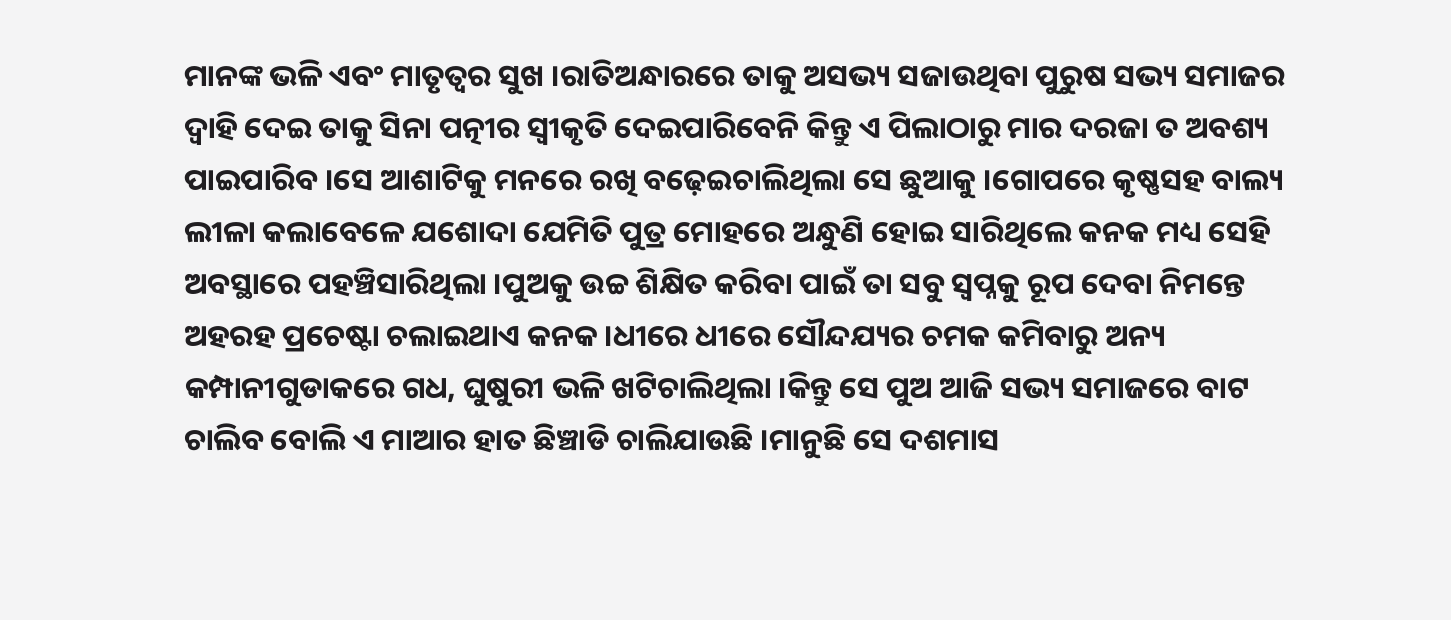ମାନଙ୍କ ଭଳି ଏବଂ ମାତୃତ୍ୱର ସୁଖ ।ରାତିଅନ୍ଧାରରେ ତାକୁ ଅସଭ୍ୟ ସଜାଉଥିବା ପୁରୁଷ ସଭ୍ୟ ସମାଜର ଦ୍ୱାହି ଦେଇ ତାକୁ ସିନା ପତ୍ନୀର ସ୍ୱୀକୃତି ଦେଇପାରିବେନି କିନ୍ତୁ ଏ ପିଲାଠାରୁ ମାର ଦରଜା ତ ଅବଶ୍ୟ ପାଇପାରିବ ।ସେ ଆଶାଟିକୁ ମନରେ ରଖି ବଢ଼େଇଚାଲିଥିଲା ସେ ଛୁଆକୁ ।ଗୋପରେ କୃଷ୍ଣସହ ବାଲ୍ୟ ଲୀଳା କଲାବେଳେ ଯଶୋଦା ଯେମିତି ପୁତ୍ର ମୋହରେ ଅନ୍ଧୁଣି ହୋଇ ସାରିଥିଲେ କନକ ମଧ୍ୟ ସେହି ଅବସ୍ଥାରେ ପହଞ୍ଚିସାରିଥିଲା ।ପୁଅକୁ ଉଚ୍ଚ ଶିକ୍ଷିତ କରିବା ପାଇଁ ତା ସବୁ ସ୍ବପ୍ନକୁ ରୂପ ଦେବା ନିମନ୍ତେ ଅହରହ ପ୍ରଚେଷ୍ଟା ଚଲାଇଥାଏ କନକ ।ଧୀରେ ଧୀରେ ସୌନ୍ଦଯ୍ୟର ଚମକ କମିବାରୁ ଅନ୍ୟ କମ୍ପାନୀଗୁଡାକରେ ଗଧ, ଘୁଷୁରୀ ଭଳି ଖଟିଚାଲିଥିଲା ।କିନ୍ତୁ ସେ ପୁଅ ଆଜି ସଭ୍ୟ ସମାଜରେ ବାଟ ଚାଲିବ ବୋଲି ଏ ମାଆର ହାତ ଛିଞ୍ଚାଡି ଚାଲିଯାଉଛି ।ମାନୁଛି ସେ ଦଶମାସ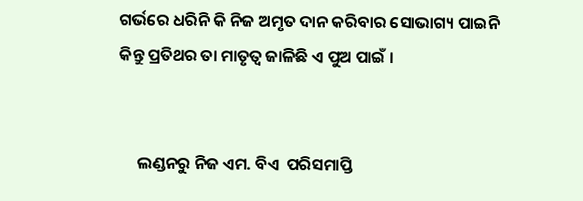ଗର୍ଭରେ ଧରିନି କି ନିଜ ଅମୃତ ଦାନ କରିବାର ସୋଭାଗ୍ୟ ପାଇନି କିନ୍ତୁ ପ୍ରତିଥର ତା ମାତୃତ୍ୱ ଜାଳିଛି ଏ ପୁଅ ପାଇଁ ।


     ଲଣ୍ଡନରୁ ନିଜ ଏମ. ବିଏ  ପରିସମାପ୍ତି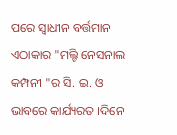ପରେ ସ୍ୱାଧୀନ ବର୍ତ୍ତମାନ ଏଠାକାର "ମଲ୍ଟି ନେସନାଲ କମ୍ପନୀ "ର ସି. ଇ. ଓ ଭାବରେ କାର୍ଯ୍ୟରତ ।ଦିନେ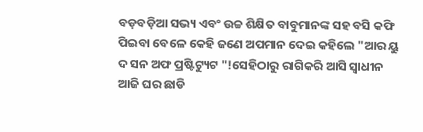ବଡ଼ବଡ଼ିଆ ସଭ୍ୟ ଏବଂ ଉଚ୍ଚ ଶିକ୍ଷିତ ବାବୁମାନଙ୍କ ସହ ବସି କଫି ପିଇବା ବେଳେ କେହି ଜଣେ ଅପମାନ ଦେଇ କହିଲେ "ଆର ୟୁ ଦ ସନ ଅଫ ପ୍ରଷ୍ଟିଟ୍ୟୁଟ "!ସେହିଠାରୁ ରାଗିକରି ଆସି ସ୍ୱାଧୀନ ଆଜି ଘର ଛାଡି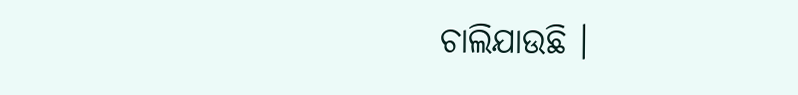ଚାଲିଯାଉଛି ।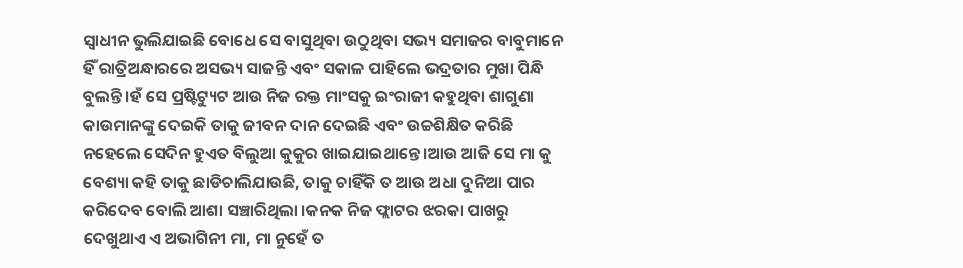ସ୍ୱାଧୀନ ଭୁଲିଯାଇଛି ବୋଧେ ସେ ବାସୁଥିବା ଉଠୁଥିବା ସଭ୍ୟ ସମାଜର ବାବୁମାନେ ହିଁ ରାତ୍ରିଅନ୍ଧାରରେ ଅସଭ୍ୟ ସାଜନ୍ତି ଏବଂ ସକାଳ ପାହିଲେ ଭଦ୍ରତାର ମୁଖା ପିନ୍ଧି ବୁଲନ୍ତି ।ହଁ ସେ ପ୍ରଷ୍ଟିଟ୍ୟୁଟ ଆଉ ନିଜ ରକ୍ତ ମାଂସକୁ ଇଂରାଜୀ କହୁଥିବା ଶାଗୁଣା କାଉମାନଙ୍କୁ ଦେଇକି ତାକୁ ଜୀବନ ଦାନ ଦେଇଛି ଏବଂ ଉଚ୍ଚଶିକ୍ଷିତ କରିଛି ନହେଲେ ସେଦିନ ହୁଏତ ବିଲୁଆ କୁକୁର ଖାଇଯାଇଥାନ୍ତେ ।ଆଉ ଆଜି ସେ ମା କୁ ବେଶ୍ୟା କହି ତାକୁ ଛାଡିଚାଲିଯାଉଛି, ତାକୁ ଚାହିଁକି ତ ଆଉ ଅଧା ଦୁନିଆ ପାର କରିଦେବ ବୋଲି ଆଶା ସଞ୍ଚାରିଥିଲା ।କନକ ନିଜ ଫ୍ଲାଟର ଝରକା ପାଖରୁ ଦେଖୁଥାଏ ଏ ଅଭାଗିନୀ ମା, ମା ନୁହେଁ ତ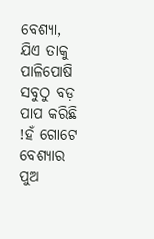ବେଶ୍ୟା, ଯିଏ ତାକୁ ପାଳିପୋଷି ସବୁଠୁ ବଡ଼ ପାପ କରିଛି !ହଁ ଗୋଟେ ବେଶ୍ୟାର ପୁଅ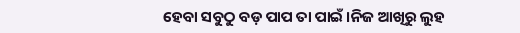ହେବା ସବୁଠୁ ବଡ଼ ପାପ ତା ପାଇଁ ।ନିଜ ଆଖିରୁ ଲୁହ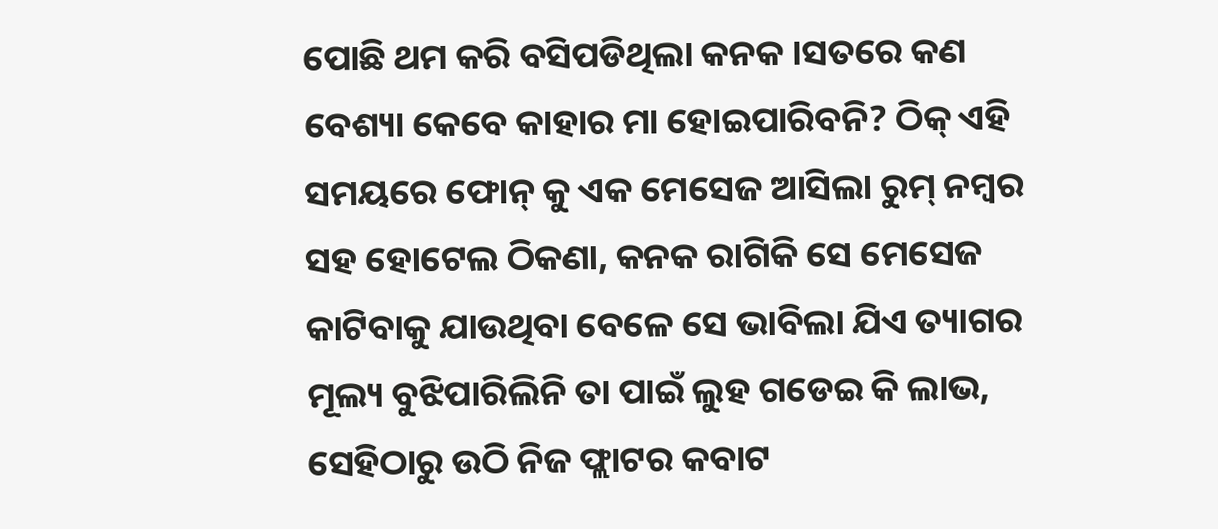ପୋଛି ଥମ କରି ବସିପଡିଥିଲା କନକ ।ସତରେ କଣ ବେଶ୍ୟା କେବେ କାହାର ମା ହୋଇପାରିବନି? ଠିକ୍ ଏହି ସମୟରେ ଫୋନ୍ କୁ ଏକ ମେସେଜ ଆସିଲା ରୁମ୍ ନମ୍ବର ସହ ହୋଟେଲ ଠିକଣା, କନକ ରାଗିକି ସେ ମେସେଜ କାଟିବାକୁ ଯାଉଥିବା ବେଳେ ସେ ଭାବିଲା ଯିଏ ତ୍ୟାଗର ମୂଲ୍ୟ ବୁଝିପାରିଲିନି ତା ପାଇଁ ଲୁହ ଗଡେଇ କି ଲାଭ, ସେହିଠାରୁ ଉଠି ନିଜ ଫ୍ଲାଟର କବାଟ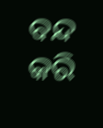ବନ୍ଦ କରି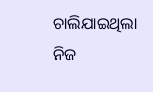ଚାଲିଯାଇଥିଲା ନିଜ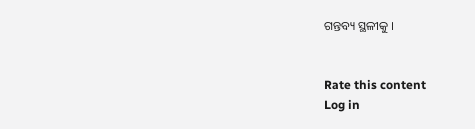ଗନ୍ତବ୍ୟ ସ୍ଥଳୀକୁ ।


Rate this content
Log in